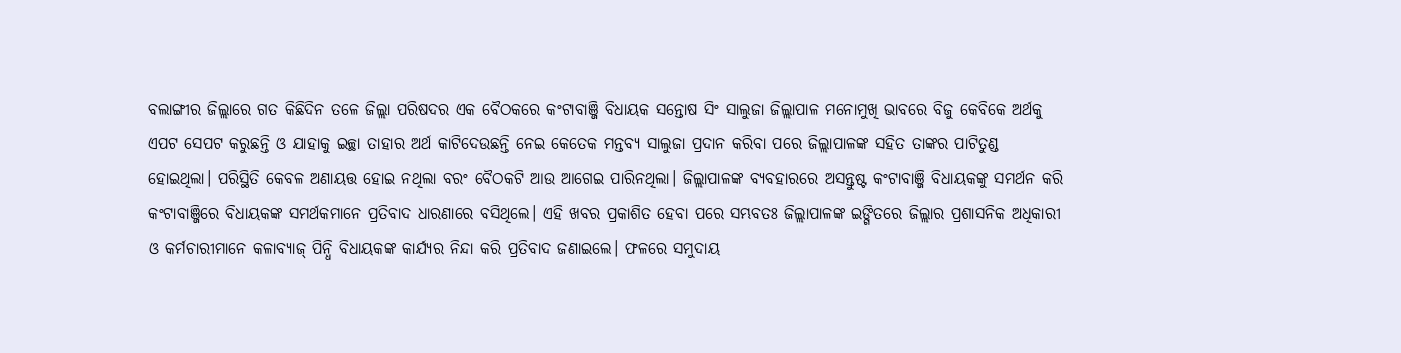ବଲାଙ୍ଗୀର ଜିଲ୍ଲାରେ ଗତ କିଛିଦିନ ତଳେ ଜିଲ୍ଲା ପରିଷଦର ଏକ ବୈଠକରେ କଂଟାବାଞ୍ଜି ବିଧାୟକ ସନ୍ତୋଷ ସିଂ ସାଲୁଜା ଜିଲ୍ଲାପାଳ ମନୋମୁଖି ଭାବରେ ବିଜୁ କେବିକେ ଅର୍ଥକୁ ଏପଟ ସେପଟ କରୁଛନ୍ତି ଓ ଯାହାକୁ ଇଚ୍ଛା ତାହାର ଅର୍ଥ କାଟିଦେଉଛନ୍ତି ନେଇ କେତେକ ମନ୍ତବ୍ୟ ସାଲୁଜା ପ୍ରଦାନ କରିବା ପରେ ଜିଲ୍ଲାପାଳଙ୍କ ସହିତ ତାଙ୍କର ପାଟିତୁଣ୍ଡ ହୋଇଥିଲା। ପରିସ୍ଥିତି କେବଳ ଅଣାୟତ୍ତ ହୋଇ ନଥିଲା ବରଂ ବୈଠକଟି ଆଉ ଆଗେଇ ପାରିନଥିଲା। ଜିଲ୍ଲାପାଳଙ୍କ ବ୍ୟବହାରରେ ଅସନ୍ତୁଷ୍ଟ କଂଟାବାଞ୍ଜି ବିଧାୟକଙ୍କୁ ସମର୍ଥନ କରି କଂଟାବାଞ୍ଜିରେ ବିଧାୟକଙ୍କ ସମର୍ଥକମାନେ ପ୍ରତିବାଦ ଧାରଣାରେ ବସିଥିଲେ। ଏହି ଖବର ପ୍ରକାଶିତ ହେବା ପରେ ସମ୍ଭବତଃ ଜିଲ୍ଲାପାଳଙ୍କ ଇଙ୍ଗିତରେ ଜିଲ୍ଲାର ପ୍ରଶାସନିକ ଅଧିକାରୀ ଓ କର୍ମଚାରୀମାନେ କଳାବ୍ୟାଜ୍ ପିନ୍ଧି ବିଧାୟକଙ୍କ କାର୍ଯ୍ୟର ନିନ୍ଦା କରି ପ୍ରତିବାଦ ଜଣାଇଲେ। ଫଳରେ ସମୁଦାୟ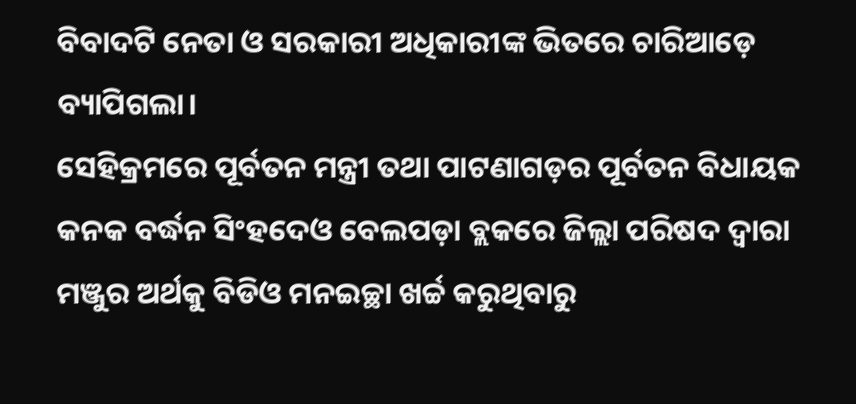ବିବାଦଟି ନେତା ଓ ସରକାରୀ ଅଧିକାରୀଙ୍କ ଭିତରେ ଚାରିଆଡ଼େ ବ୍ୟାପିଗଲା।
ସେହିକ୍ରମରେ ପୂର୍ବତନ ମନ୍ତ୍ରୀ ତଥା ପାଟଣାଗଡ଼ର ପୂର୍ବତନ ବିଧାୟକ କନକ ବର୍ଦ୍ଧନ ସିଂହଦେଓ ବେଲପଡ଼ା ବ୍ଲକରେ ଜିଲ୍ଲା ପରିଷଦ ଦ୍ୱାରା ମଞ୍ଜୁର ଅର୍ଥକୁ ବିଡିଓ ମନଇଚ୍ଛା ଖର୍ଚ୍ଚ କରୁଥିବାରୁ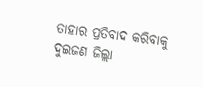ତାହାର ପ୍ରତିବାଦ କରିବାକୁ ଦୁଇଜଣ ଜିଲ୍ଲା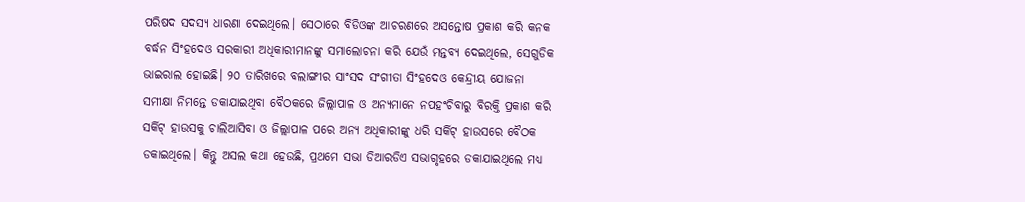ପରିଷଦ ସଦସ୍ୟ ଧାରଣା ଦେଇଥିଲେ। ସେଠାରେ ବିଡିଓଙ୍କ ଆଚରଣରେ ଅସନ୍ତୋଷ ପ୍ରକାଶ କରି କନକ ବର୍ଦ୍ଧନ ସିଂହଦେଓ ସରକାରୀ ଅଧିକାରୀମାନଙ୍କୁ ସମାଲୋଚନା କରି ଯେଉଁ ମନ୍ତବ୍ୟ ଦେଇଥିଲେ, ସେଗୁଡିକ ଭାଇରାଲ ହୋଇଛି। ୨୦ ତାରିଖରେ ବଲାଙ୍ଗୀର ସାଂସଦ ସଂଗୀତା ସିଂହଦେଓ କେନ୍ଦ୍ରୀୟ ଯୋଜନା ସମୀକ୍ଷା ନିମନ୍ତେ ଡକାଯାଇଥିବା ବୈଠକରେ ଜିଲ୍ଲାପାଳ ଓ ଅନ୍ୟମାନେ ନପହଂଚିବାରୁ ବିରକ୍ତି ପ୍ରକାଶ କରି ସର୍କିଟ୍ ହାଉସକୁ ଚାଲିଆସିବା ଓ ଜିଲ୍ଲାପାଳ ପରେ ଅନ୍ୟ ଅଧିକାରୀଙ୍କୁ ଧରି ସର୍କିଟ୍ ହାଉସରେ ବୈଠକ ଡକାଇଥିଲେ। କିନ୍ତୁ ଅସଲ କଥା ହେଉଛି, ପ୍ରଥମେ ସଭା ଡିଆରଡିଏ ସଭାଗୃହରେ ଡକାଯାଇଥିଲେ ମଧ୍ୟ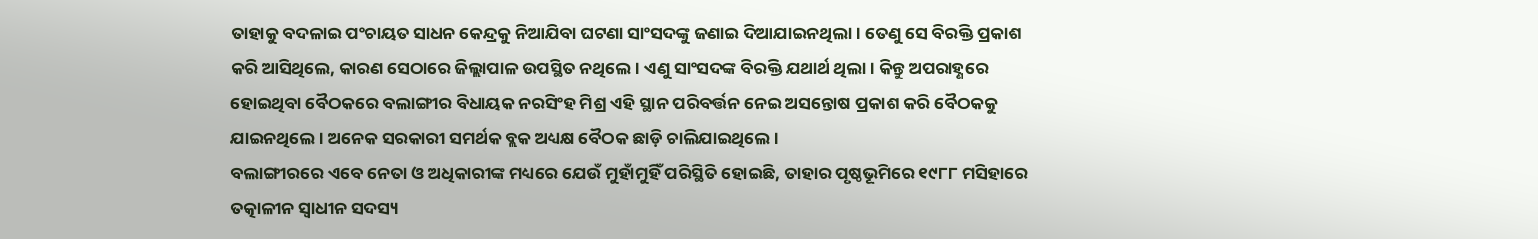ତାହାକୁ ବଦଳାଇ ପଂଚାୟତ ସାଧନ କେନ୍ଦ୍ରକୁ ନିଆଯିବା ଘଟଣା ସାଂସଦଙ୍କୁ ଜଣାଇ ଦିଆଯାଇନଥିଲା। ତେଣୁ ସେ ବିରକ୍ତି ପ୍ରକାଶ କରି ଆସିଥିଲେ, କାରଣ ସେଠାରେ ଜିଲ୍ଲାପାଳ ଉପସ୍ଥିତ ନଥିଲେ। ଏଣୁ ସାଂସଦଙ୍କ ବିରକ୍ତି ଯଥାର୍ଥ ଥିଲା। କିନ୍ତୁ ଅପରାହ୍ଣରେ ହୋଇଥିବା ବୈଠକରେ ବଲାଙ୍ଗୀର ବିଧାୟକ ନରସିଂହ ମିଶ୍ର ଏହି ସ୍ଥାନ ପରିବର୍ତ୍ତନ ନେଇ ଅସନ୍ତୋଷ ପ୍ରକାଶ କରି ବୈଠକକୁ ଯାଇନଥିଲେ। ଅନେକ ସରକାରୀ ସମର୍ଥକ ବ୍ଲକ ଅଧ୍ୟକ୍ଷ ବୈଠକ ଛାଡ଼ି ଚାଲିଯାଇଥିଲେ।
ବଲାଙ୍ଗୀରରେ ଏବେ ନେତା ଓ ଅଧିକାରୀଙ୍କ ମଧ୍ୟରେ ଯେଉଁ ମୁହାଁମୁହିଁ ପରିସ୍ଥିତି ହୋଇଛି, ତାହାର ପୃଷ୍ଠଭୂମିରେ ୧୯୮୮ ମସିହାରେ ତତ୍କାଳୀନ ସ୍ୱାଧୀନ ସଦସ୍ୟ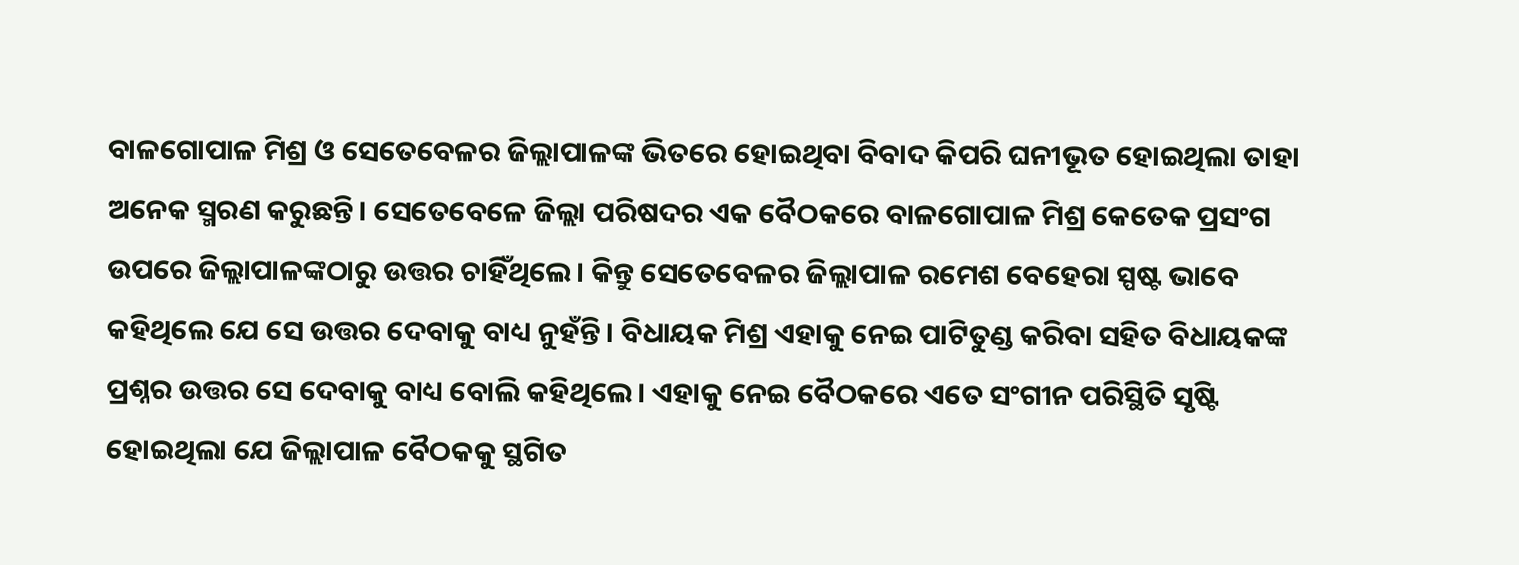ବାଳଗୋପାଳ ମିଶ୍ର ଓ ସେତେବେଳର ଜିଲ୍ଲାପାଳଙ୍କ ଭିତରେ ହୋଇଥିବା ବିବାଦ କିପରି ଘନୀଭୂତ ହୋଇଥିଲା ତାହା ଅନେକ ସ୍ମରଣ କରୁଛନ୍ତି। ସେତେବେଳେ ଜିଲ୍ଲା ପରିଷଦର ଏକ ବୈଠକରେ ବାଳଗୋପାଳ ମିଶ୍ର କେତେକ ପ୍ରସଂଗ ଉପରେ ଜିଲ୍ଲାପାଳଙ୍କଠାରୁ ଉତ୍ତର ଚାହିଁଥିଲେ। କିନ୍ତୁ ସେତେବେଳର ଜିଲ୍ଲାପାଳ ରମେଶ ବେହେରା ସ୍ପଷ୍ଟ ଭାବେ କହିଥିଲେ ଯେ ସେ ଉତ୍ତର ଦେବାକୁ ବାଧ୍ୟ ନୁହଁନ୍ତି। ବିଧାୟକ ମିଶ୍ର ଏହାକୁ ନେଇ ପାଟିତୁଣ୍ଡ କରିବା ସହିତ ବିଧାୟକଙ୍କ ପ୍ରଶ୍ନର ଉତ୍ତର ସେ ଦେବାକୁ ବାଧ୍ୟ ବୋଲି କହିଥିଲେ। ଏହାକୁ ନେଇ ବୈଠକରେ ଏତେ ସଂଗୀନ ପରିସ୍ଥିତି ସୃଷ୍ଟି ହୋଇଥିଲା ଯେ ଜିଲ୍ଲାପାଳ ବୈଠକକୁ ସ୍ଥଗିତ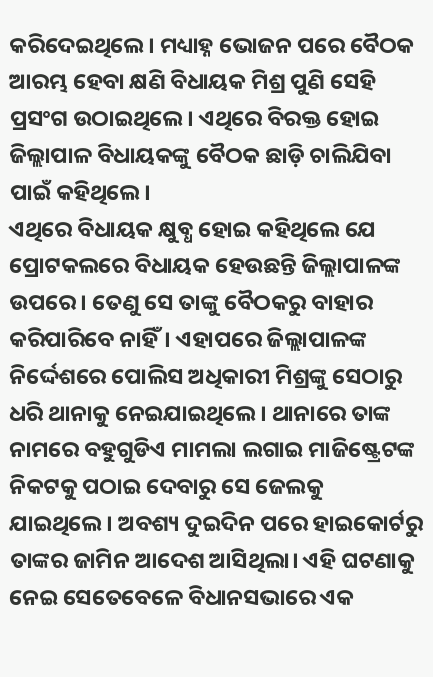କରିଦେଇଥିଲେ। ମଧ୍ୟାହ୍ନ ଭୋଜନ ପରେ ବୈଠକ ଆରମ୍ଭ ହେବା କ୍ଷଣି ବିଧାୟକ ମିଶ୍ର ପୁଣି ସେହି ପ୍ରସଂଗ ଉଠାଇଥିଲେ। ଏଥିରେ ବିରକ୍ତ ହୋଇ ଜିଲ୍ଲାପାଳ ବିଧାୟକଙ୍କୁ ବୈଠକ ଛାଡ଼ି ଚାଲିଯିବା ପାଇଁ କହିଥିଲେ।
ଏଥିରେ ବିଧାୟକ କ୍ଷୁବ୍ଧ ହୋଇ କହିଥିଲେ ଯେ ପ୍ରୋଟକଲରେ ବିଧାୟକ ହେଉଛନ୍ତି ଜିଲ୍ଲାପାଳଙ୍କ ଉପରେ। ତେଣୁ ସେ ତାଙ୍କୁ ବୈଠକରୁ ବାହାର କରିପାରିବେ ନାହିଁ। ଏହାପରେ ଜିଲ୍ଲାପାଳଙ୍କ ନିର୍ଦ୍ଦେଶରେ ପୋଲିସ ଅଧିକାରୀ ମିଶ୍ରଙ୍କୁ ସେଠାରୁ ଧରି ଥାନାକୁ ନେଇଯାଇଥିଲେ। ଥାନାରେ ତାଙ୍କ ନାମରେ ବହୁଗୁଡିଏ ମାମଲା ଲଗାଇ ମାଜିଷ୍ଟ୍ରେଟଙ୍କ ନିକଟକୁ ପଠାଇ ଦେବାରୁ ସେ ଜେଲକୁ ଯାଇଥିଲେ। ଅବଶ୍ୟ ଦୁଇଦିନ ପରେ ହାଇକୋର୍ଟରୁ ତାଙ୍କର ଜାମିନ ଆଦେଶ ଆସିଥିଲା। ଏହି ଘଟଣାକୁ ନେଇ ସେତେବେଳେ ବିଧାନସଭାରେ ଏକ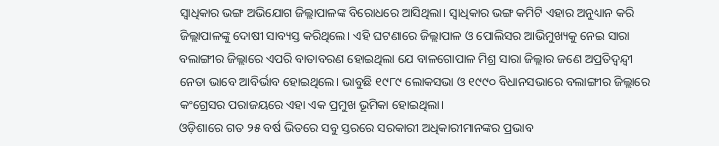ସ୍ୱାଧିକାର ଭଙ୍ଗ ଅଭିଯୋଗ ଜିଲ୍ଲାପାଳଙ୍କ ବିରୋଧରେ ଆସିଥିଲା। ସ୍ୱାଧିକାର ଭଙ୍ଗ କମିଟି ଏହାର ଅନୁଧ୍ୟାନ କରି ଜିଲ୍ଲାପାଳଙ୍କୁ ଦୋଷୀ ସାବ୍ୟସ୍ତ କରିଥିଲେ। ଏହି ଘଟଣାରେ ଜିଲ୍ଲାପାଳ ଓ ପୋଲିସର ଆଭିମୁଖ୍ୟକୁ ନେଇ ସାରା ବଲାଙ୍ଗୀର ଜିଲ୍ଲାରେ ଏପରି ବାତାବରଣ ହୋଇଥିଲା ଯେ ବାଳଗୋପାଳ ମିଶ୍ର ସାରା ଜିଲ୍ଲାର ଜଣେ ଅପ୍ରତିଦ୍ୱନ୍ଦ୍ୱୀ ନେତା ଭାବେ ଆବିର୍ଭାବ ହୋଇଥିଲେ। ଭାବୁଛି ୧୯୮୯ ଲୋକସଭା ଓ ୧୯୯୦ ବିଧାନସଭାରେ ବଲାଙ୍ଗୀର ଜିଲ୍ଲାରେ କଂଗ୍ରେସର ପରାଜୟରେ ଏହା ଏକ ପ୍ରମୁଖ ଭୂମିକା ହୋଇଥିଲା।
ଓଡ଼ିଶାରେ ଗତ ୨୫ ବର୍ଷ ଭିତରେ ସବୁ ସ୍ତରରେ ସରକାରୀ ଅଧିକାରୀମାନଙ୍କର ପ୍ରଭାବ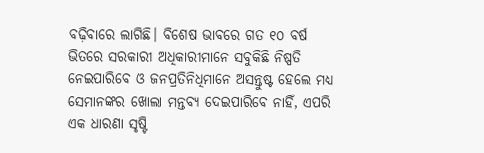ବଢ଼ିବାରେ ଲାଗିଛି। ବିଶେଷ ଭାବରେ ଗତ ୧୦ ବର୍ଷ ଭିତରେ ସରକାରୀ ଅଧିକାରୀମାନେ ସବୁକିଛି ନିଷ୍ପତି ନେଇପାରିବେ ଓ ଜନପ୍ରତିନିଧିମାନେ ଅସନ୍ତୁଷ୍ଟ ହେଲେ ମଧ୍ୟ ସେମାନଙ୍କର ଖୋଲା ମନ୍ତବ୍ୟ ଦେଇପାରିବେ ନାହିଁ, ଏପରି ଏକ ଧାରଣା ସୃଷ୍ଟି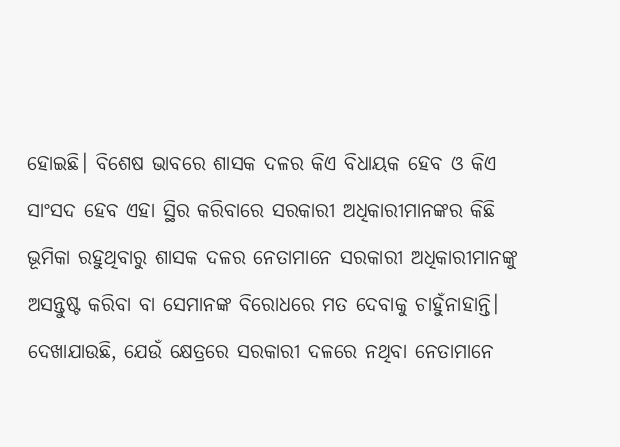ହୋଇଛି। ବିଶେଷ ଭାବରେ ଶାସକ ଦଳର କିଏ ବିଧାୟକ ହେବ ଓ କିଏ ସାଂସଦ ହେବ ଏହା ସ୍ଥିର କରିବାରେ ସରକାରୀ ଅଧିକାରୀମାନଙ୍କର କିଛି ଭୂମିକା ରହୁଥିବାରୁ ଶାସକ ଦଳର ନେତାମାନେ ସରକାରୀ ଅଧିକାରୀମାନଙ୍କୁ ଅସନ୍ତୁଷ୍ଟ କରିବା ବା ସେମାନଙ୍କ ବିରୋଧରେ ମତ ଦେବାକୁ ଚାହୁଁନାହାନ୍ତି। ଦେଖାଯାଉଛି, ଯେଉଁ କ୍ଷେତ୍ରରେ ସରକାରୀ ଦଳରେ ନଥିବା ନେତାମାନେ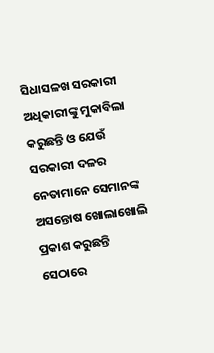ସିଧାସଳଖ ସରକାରୀ ଅଧିକାରୀଙ୍କୁ ମୁକାବିଲା କରୁଛନ୍ତି ଓ ଯେଉଁ ସରକାରୀ ଦଳର ନେତାମାନେ ସେମାନଙ୍କ ଅସନ୍ତୋଷ ଖୋଲାଖୋଲି ପ୍ରକାଶ କରୁଛନ୍ତି ସେଠାରେ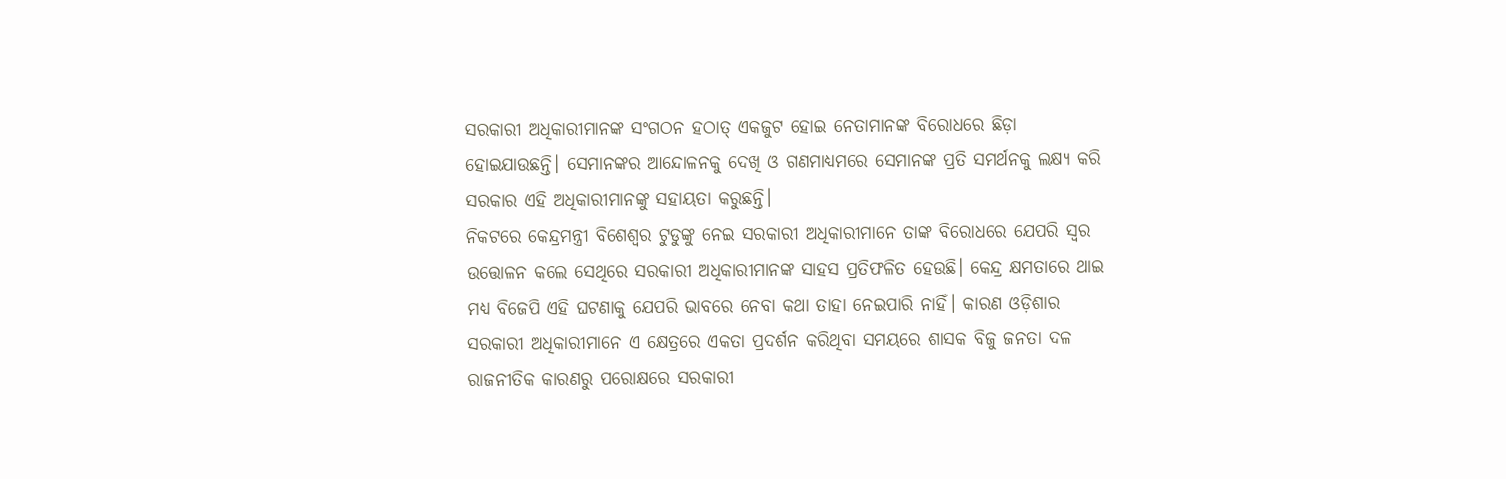ସରକାରୀ ଅଧିକାରୀମାନଙ୍କ ସଂଗଠନ ହଠାତ୍ ଏକଜୁଟ ହୋଇ ନେତାମାନଙ୍କ ବିରୋଧରେ ଛିଡ଼ା ହୋଇଯାଉଛନ୍ତି। ସେମାନଙ୍କର ଆନ୍ଦୋଳନକୁ ଦେଖି ଓ ଗଣମାଧ୍ୟମରେ ସେମାନଙ୍କ ପ୍ରତି ସମର୍ଥନକୁ ଲକ୍ଷ୍ୟ କରି ସରକାର ଏହି ଅଧିକାରୀମାନଙ୍କୁ ସହାୟତା କରୁଛନ୍ତି।
ନିକଟରେ କେନ୍ଦ୍ରମନ୍ତ୍ରୀ ବିଶେଶ୍ୱର ଟୁଡୁଙ୍କୁ ନେଇ ସରକାରୀ ଅଧିକାରୀମାନେ ତାଙ୍କ ବିରୋଧରେ ଯେପରି ସ୍ୱର ଉତ୍ତୋଳନ କଲେ ସେଥିରେ ସରକାରୀ ଅଧିକାରୀମାନଙ୍କ ସାହସ ପ୍ରତିଫଳିତ ହେଉଛି। କେନ୍ଦ୍ର କ୍ଷମତାରେ ଥାଇ ମଧ୍ୟ ବିଜେପି ଏହି ଘଟଣାକୁ ଯେପରି ଭାବରେ ନେବା କଥା ତାହା ନେଇପାରି ନାହିଁ। କାରଣ ଓଡ଼ିଶାର ସରକାରୀ ଅଧିକାରୀମାନେ ଏ କ୍ଷେତ୍ରରେ ଏକତା ପ୍ରଦର୍ଶନ କରିଥିବା ସମୟରେ ଶାସକ ବିଜୁ ଜନତା ଦଳ ରାଜନୀତିକ କାରଣରୁ ପରୋକ୍ଷରେ ସରକାରୀ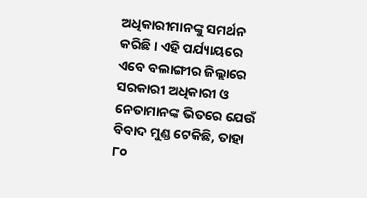ଅଧିକାରୀମାନଙ୍କୁ ସମର୍ଥନ କରିଛି। ଏହି ପର୍ଯ୍ୟାୟରେ ଏବେ ବଲାଙ୍ଗୀର ଜିଲ୍ଲାରେ ସରକାରୀ ଅଧିକାରୀ ଓ ନେତାମାନଙ୍କ ଭିତରେ ଯେଉଁ ବିବାଦ ମୁଣ୍ଡ ଟେକିଛି, ତାହା ୮୦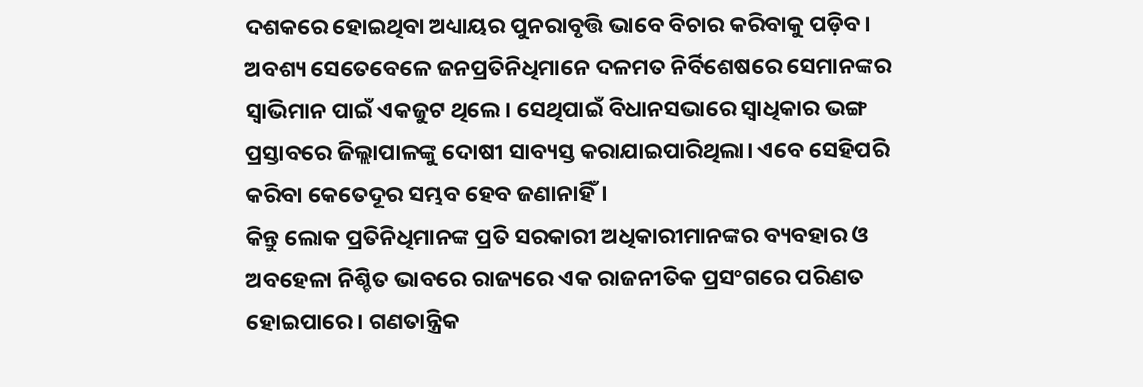ଦଶକରେ ହୋଇଥିବା ଅଧ୍ୟାୟର ପୁନରାବୃତ୍ତି ଭାବେ ବିଚାର କରିବାକୁ ପଡ଼ିବ। ଅବଶ୍ୟ ସେତେବେଳେ ଜନପ୍ରତିନିଧିମାନେ ଦଳମତ ନିର୍ବିଶେଷରେ ସେମାନଙ୍କର ସ୍ୱାଭିମାନ ପାଇଁ ଏକଜୁଟ ଥିଲେ। ସେଥିପାଇଁ ବିଧାନସଭାରେ ସ୍ୱାଧିକାର ଭଙ୍ଗ ପ୍ରସ୍ତାବରେ ଜିଲ୍ଲାପାଳଙ୍କୁ ଦୋଷୀ ସାବ୍ୟସ୍ତ କରାଯାଇପାରିଥିଲା। ଏବେ ସେହିପରି କରିବା କେତେଦୂର ସମ୍ଭବ ହେବ ଜଣାନାହିଁ।
କିନ୍ତୁ ଲୋକ ପ୍ରତିନିଧିମାନଙ୍କ ପ୍ରତି ସରକାରୀ ଅଧିକାରୀମାନଙ୍କର ବ୍ୟବହାର ଓ ଅବହେଳା ନିଶ୍ଚିତ ଭାବରେ ରାଜ୍ୟରେ ଏକ ରାଜନୀତିକ ପ୍ରସଂଗରେ ପରିଣତ ହୋଇପାରେ। ଗଣତାନ୍ତ୍ରିକ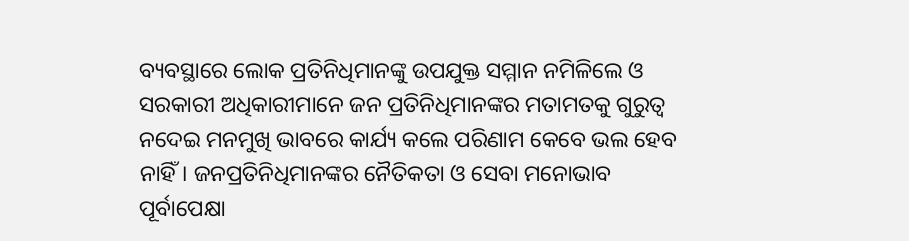ବ୍ୟବସ୍ଥାରେ ଲୋକ ପ୍ରତିନିଧିମାନଙ୍କୁ ଉପଯୁକ୍ତ ସମ୍ମାନ ନମିଳିଲେ ଓ ସରକାରୀ ଅଧିକାରୀମାନେ ଜନ ପ୍ରତିନିଧିମାନଙ୍କର ମତାମତକୁ ଗୁରୁତ୍ୱ ନଦେଇ ମନମୁଖି ଭାବରେ କାର୍ଯ୍ୟ କଲେ ପରିଣାମ କେବେ ଭଲ ହେବ ନାହିଁ। ଜନପ୍ରତିନିଧିମାନଙ୍କର ନୈତିକତା ଓ ସେବା ମନୋଭାବ ପୂର୍ବାପେକ୍ଷା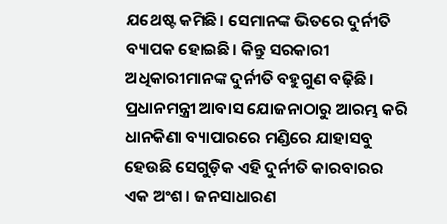ଯଥେଷ୍ଟ କମିଛି। ସେମାନଙ୍କ ଭିତରେ ଦୁର୍ନୀତି ବ୍ୟାପକ ହୋଇଛି। କିନ୍ତୁ ସରକାରୀ ଅଧିକାରୀମାନଙ୍କ ଦୁର୍ନୀତି ବହୁଗୁଣ ବଢ଼ିଛି। ପ୍ରଧାନମନ୍ତ୍ରୀ ଆବାସ ଯୋଜନାଠାରୁ ଆରମ୍ଭ କରି ଧାନକିଣା ବ୍ୟାପାରରେ ମଣ୍ଡିରେ ଯାହାସବୁ ହେଉଛି ସେଗୁଡ଼ିକ ଏହି ଦୁର୍ନୀତି କାରବାରର ଏକ ଅଂଶ। ଜନସାଧାରଣ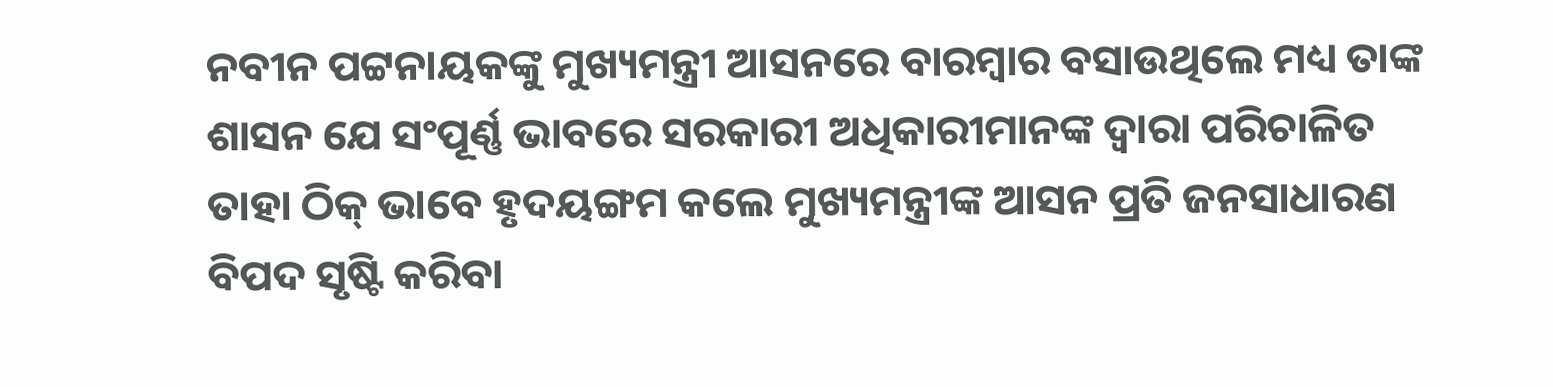ନବୀନ ପଟ୍ଟନାୟକଙ୍କୁ ମୁଖ୍ୟମନ୍ତ୍ରୀ ଆସନରେ ବାରମ୍ବାର ବସାଉଥିଲେ ମଧ୍ୟ ତାଙ୍କ ଶାସନ ଯେ ସଂପୂର୍ଣ୍ଣ ଭାବରେ ସରକାରୀ ଅଧିକାରୀମାନଙ୍କ ଦ୍ୱାରା ପରିଚାଳିତ ତାହା ଠିକ୍ ଭାବେ ହୃଦୟଙ୍ଗମ କଲେ ମୁଖ୍ୟମନ୍ତ୍ରୀଙ୍କ ଆସନ ପ୍ରତି ଜନସାଧାରଣ ବିପଦ ସୃଷ୍ଟି କରିବା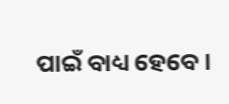ପାଇଁ ବାଧ୍ୟ ହେବେ।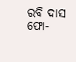ରବି ଦାସ
ଫୋ-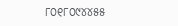୮୦୧୮୦୯୪୪୫୫